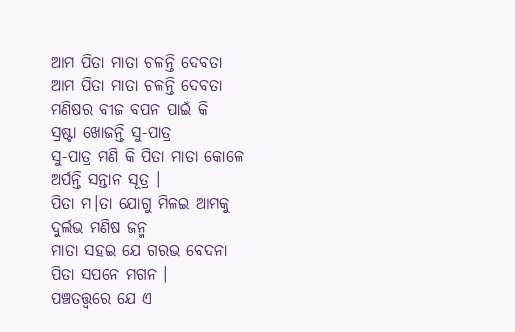ଆମ ପିତା ମାତା ଚଳନ୍ତି ଦେବତା
ଆମ ପିତା ମାତା ଚଳନ୍ତି ଦେବତା
ମଣିଷର ବୀଜ ବପନ ପାଇଁ କି
ସ୍ରଷ୍ଟା ଖୋଜନ୍ତି ସୁ-ପାତ୍ର
ସୁ-ପାତ୍ର ମଣି କି ପିତା ମାତା କୋଳେ
ଅର୍ପନ୍ତି ସନ୍ତାନ ସୂତ୍ର ।
ପିତା ମ।ତା ଯୋଗୁ ମିଳଇ ଆମକୁ
ଦୁର୍ଲଭ ମଣିଷ ଜନ୍ମ
ମାତା ସହଇ ଯେ ଗରଭ ବେଦନା
ପିତା ସପନେ ମଗନ ।
ପଞ୍ଚତତ୍ତ୍ଵରେ ଯେ ଏ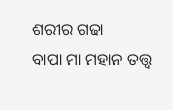ଶରୀର ଗଢା
ବାପା ମା ମହାନ ତତ୍ତ୍ଵ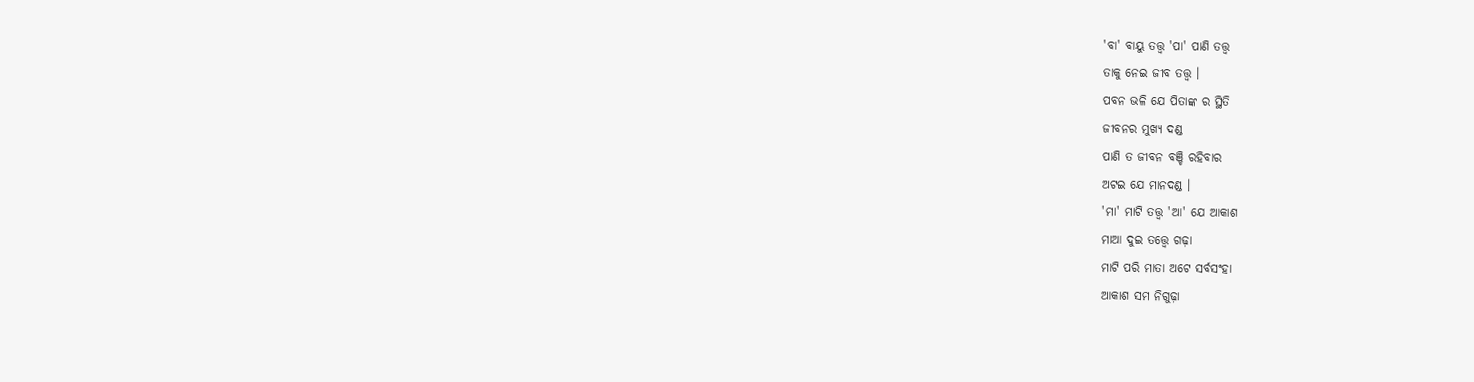'ବା' ବାୟୁ ତତ୍ତ୍ଵ 'ପା' ପାଣି ତତ୍ତ୍ଵ
ତାକୁ ନେଇ ଜୀବ ତତ୍ତ୍ଵ ।
ପବନ ଭଳି ଯେ ପିତାଙ୍କ ର ସ୍ଥିତି
ଜୀବନର ମୁଖ୍ୟ ଦଣ୍ଡ
ପାଣି ତ ଜୀବନ ବଞ୍ଚି ରହିବାର
ଅଟଇ ଯେ ମାନଦଣ୍ଡ ।
'ମା' ମାଟି ତତ୍ତ୍ଵ 'ଆ' ଯେ ଆକାଶ
ମାଆ ଦୁଇ ତତ୍ତ୍ଵେ ଗଢ଼ା
ମାଟି ପରି ମାତା ଅଟେ ସର୍ବସଂହା
ଆକାଶ ସମ ନିଗୁଢ଼ା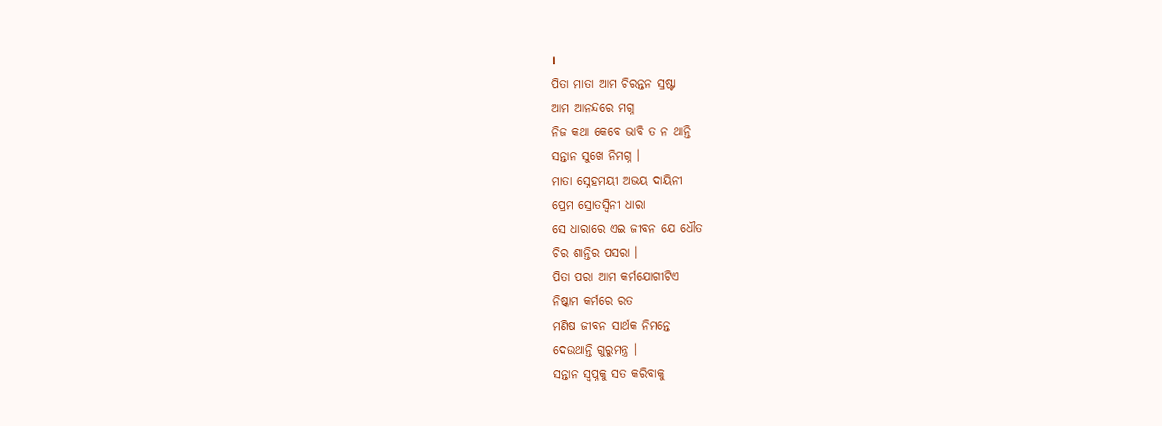।
ପିତା ମାତା ଆମ ଚିରନ୍ତନ ସ୍ରଷ୍ଟା
ଆମ ଆନନ୍ଦରେ ମଗ୍ନ
ନିଜ କଥା କେବେ ଭାବି ତ ନ ଥାନ୍ତି
ସନ୍ତାନ ସୁଖେ ନିମଗ୍ନ ।
ମାତା ସ୍ନେହମୟୀ ଅଭୟ ଦାୟିନୀ
ପ୍ରେମ ସ୍ରୋତସ୍ୱିନୀ ଧାରା
ସେ ଧାରାରେ ଏଇ ଜୀବନ ଯେ ଧୌତ
ଚିର ଶାନ୍ତିର ପସରା ।
ପିତା ପରା ଆମ କର୍ମଯୋଗୀଟିଏ
ନିଷ୍କାମ କର୍ମରେ ରତ
ମଣିଷ ଜୀବନ ସାର୍ଥକ ନିମନ୍ତେ
ଦେଉଥାନ୍ତି ଗୁରୁମନ୍ତ୍ର ।
ସନ୍ତାନ ସ୍ଵପ୍ନକୁ ସତ କରିବାକୁ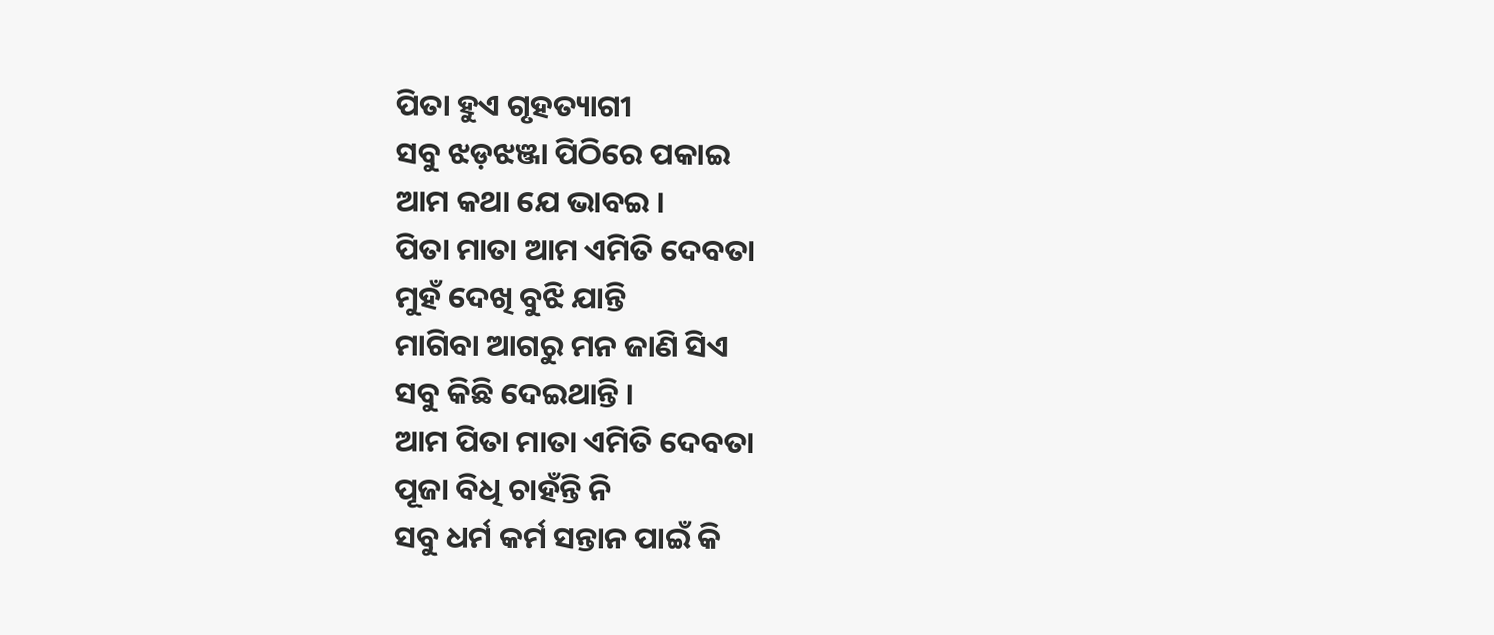ପିତା ହୁଏ ଗୃହତ୍ୟାଗୀ
ସବୁ ଝଡ଼ଝଞ୍ଜା ପିଠିରେ ପକାଇ
ଆମ କଥା ଯେ ଭାବଇ ।
ପିତା ମାତା ଆମ ଏମିତି ଦେବତା
ମୁହଁ ଦେଖି ବୁଝି ଯାନ୍ତି
ମାଗିବା ଆଗରୁ ମନ ଜାଣି ସିଏ
ସବୁ କିଛି ଦେଇଥାନ୍ତି ।
ଆମ ପିତା ମାତା ଏମିତି ଦେବତା
ପୂଜା ବିଧି ଚାହଁନ୍ତି ନି
ସବୁ ଧର୍ମ କର୍ମ ସନ୍ତାନ ପାଇଁ କି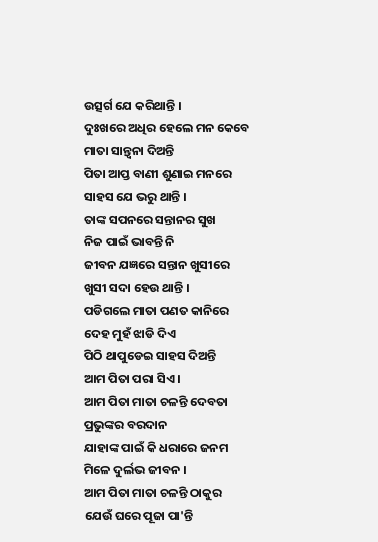ଉତ୍ସର୍ଗ ଯେ କରିଥାନ୍ତି ।
ଦୁଃଖରେ ଅଧିର ହେଲେ ମନ କେବେ
ମାତା ସାନ୍ତ୍ଵନା ଦିଅନ୍ତି
ପିତା ଆପ୍ତ ବାଣୀ ଶୁଣାଇ ମନରେ
ସାହସ ଯେ ଭରୁ ଥାନ୍ତି ।
ତାଙ୍କ ସପନରେ ସନ୍ତାନର ସୁଖ
ନିଜ ପାଇଁ ଭାବନ୍ତି ନି
ଜୀବନ ଯଜ୍ଞରେ ସନ୍ତାନ ଖୁସୀରେ
ଖୁସୀ ସଦା ହେଉ ଥାନ୍ତି ।
ପଡିଗଲେ ମାତା ପଣତ କାନିରେ
ଦେହ ମୁହଁ ଝାଡି ଦିଏ
ପିଠି ଥାପୁଡେଇ ସାହସ ଦିଅନ୍ତି
ଆମ ପିତା ପରା ସିଏ ।
ଆମ ପିତା ମାତା ଚଳନ୍ତି ଦେବତା
ପ୍ରଭୁଙ୍କର ବରଦାନ
ଯାହାଙ୍କ ପାଇଁ କି ଧରାରେ ଜନମ
ମିଳେ ଦୁର୍ଲଭ ଜୀବନ ।
ଆମ ପିତା ମାତା ଚଳନ୍ତି ଠାକୁର
ଯେଉଁ ଘରେ ପୂଜା ପା'ନ୍ତି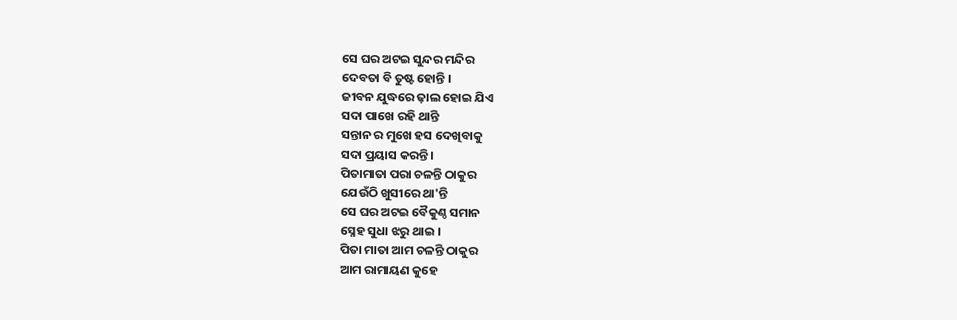ସେ ଘର ଅଟଇ ସୁନ୍ଦର ମନ୍ଦିର
ଦେବତା ବି ତୁଷ୍ଟ ହୋନ୍ତି ।
ଜୀବନ ଯୁଦ୍ଧରେ ଢ଼ାଲ ହୋଇ ଯିଏ
ସଦା ପାଖେ ରହି ଥାନ୍ତି
ସନ୍ତାନ ର ମୁଖେ ହସ ଦେଖିବାକୁ
ସଦା ପ୍ରୟାସ କରନ୍ତି ।
ପିତାମାତା ପରା ଚଳନ୍ତି ଠାକୁର
ଯେଉଁଠି ଖୁସୀରେ ଥା'ନ୍ତି
ସେ ଘର ଅଟଇ ବୈକୁଣ୍ଠ ସମାନ
ସ୍ନେହ ସୁଧା ଝରୁ ଥାଇ ।
ପିତା ମାତା ଆମ ଚଳନ୍ତି ଠାକୁର
ଆମ ରାମାୟଣ କୁହେ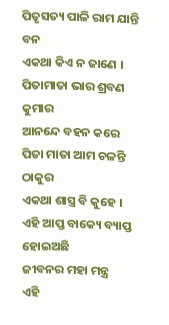ପିତୃସତ୍ୟ ପାଳି ରାମ ଯାନ୍ତି ବନ
ଏକଥା କିଏ ନ ଜାଣେ ।
ପିତାମାତା ଭାର ଶ୍ରବଣ କୁମାର
ଆନନ୍ଦେ ବହନ କରେ
ପିତା ମାତା ଆମ ଚଳନ୍ତି ଠାକୁର
ଏକଥା ଶାସ୍ତ୍ର ବି କୁହେ ।
ଏହି ଆପ୍ତ ବାକ୍ୟେ ବ୍ୟାପ୍ତ ହୋଇଅଛି
ଜୀବନର ମହା ମନ୍ତ୍ର
ଏହି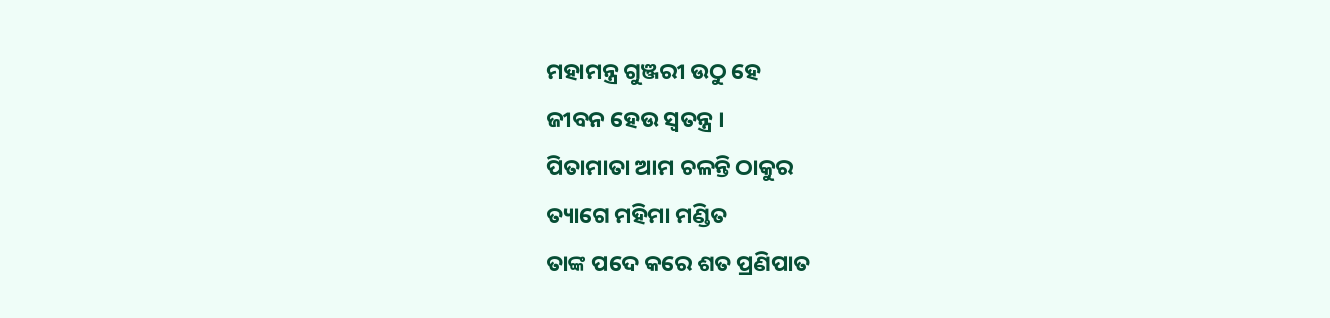ମହାମନ୍ତ୍ର ଗୁଞ୍ଜରୀ ଉଠୁ ହେ
ଜୀବନ ହେଉ ସ୍ୱତନ୍ତ୍ର ।
ପିତାମାତା ଆମ ଚଳନ୍ତି ଠାକୁର
ତ୍ୟାଗେ ମହିମା ମଣ୍ଡିତ
ତାଙ୍କ ପଦେ କରେ ଶତ ପ୍ରଣିପାତ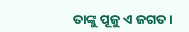ତାଙ୍କୁ ପୂଜୁ ଏ ଜଗତ ।